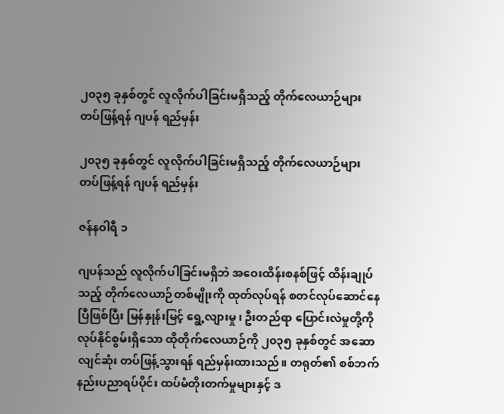၂၀၃၅ ခုနှစ်တွင် လူလိုက်ပါခြင်းမရှိသည့် တိုက်လေယာဉ်များ တပ်ဖြန့်ရန် ဂျပန် ရည်မှန်း

၂၀၃၅ ခုနှစ်တွင် လူလိုက်ပါခြင်းမရှိသည့် တိုက်လေယာဉ်များ တပ်ဖြန့်ရန် ဂျပန် ရည်မှန်း

ဇန်နဝါရီ ၁

ဂျပန်သည် လူလိုက်ပါခြင်းမရှိဘဲ အဝေးထိန်းစနစ်ဖြင့် ထိန်းချုပ်သည့် တိုက်လေယာဉ်တစ်မျိုးကို ထုတ်လုပ်ရန် စတင်လုပ်ဆောင်နေပြီဖြစ်ပြီး မြန်နှုန်းမြင့် ရွေ့လျားမှု၊ ဦးတည်ရာ ပြောင်းလဲမှုတို့ကို လုပ်နိုင်စွမ်းရှိသော ထိုတိုက်လေယာဉ်ကို ၂၀၃၅ ခုနှစ်တွင် အဆောလျင်ဆုံး တပ်ဖြန့်သွားရန် ရည်မှန်းထားသည်။ တရုတ်၏ စစ်ဘက် နည်းပညာရပ်ပိုင်း ထပ်မံတိုးတက်မှုများနှင့် ဒ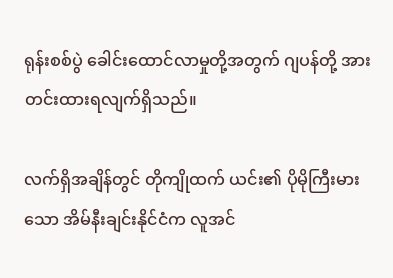ရုန်းစစ်ပွဲ ခေါင်းထောင်လာမှုတို့အတွက် ဂျပန်တို့ အားတင်းထားရလျက်ရှိသည်။

လက်ရှိအချိန်တွင် တိုကျိုထက် ယင်း၏ ပိုမိုကြီးမားသော အိမ်နီးချင်းနိုင်ငံက လူအင်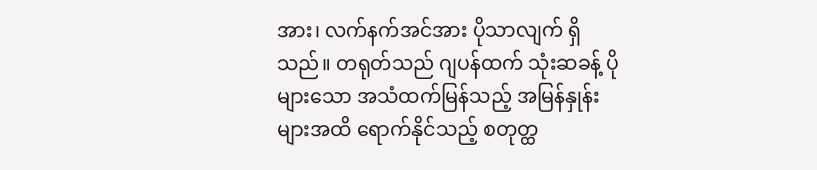အား၊ လက်နက်အင်အား ပိုသာလျက် ရှိသည်။ တရုတ်သည် ဂျပန်ထက် သုံးဆခန့် ပိုများသော အသံထက်မြန်သည့် အမြန်နှုန်းများအထိ ရောက်နိုင်သည့် စတုတ္ထ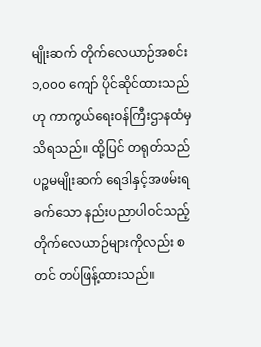မျိုးဆက် တိုက်လေယာဉ်အစင်း ၁,၀၀၀ ကျော် ပိုင်ဆိုင်ထားသည်ဟု ကာကွယ်ရေးဝန်ကြီးဌာနထံမှ သိရသည်။ ထို့ပြင် တရုတ်သည် ပဉ္စမမျိုးဆက် ရေဒါနှင့်အဖမ်းရခက်သော နည်းပညာပါဝင်သည့် တိုက်လေယာဉ်များကိုလည်း စတင် တပ်ဖြန့်ထားသည်။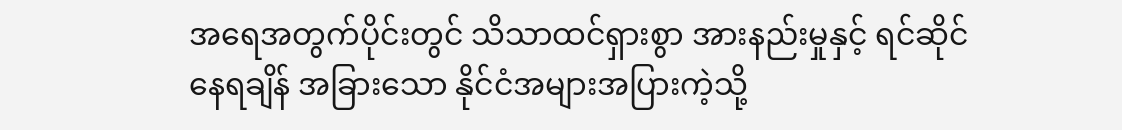အရေအတွက်ပိုင်းတွင် သိသာထင်ရှားစွာ အားနည်းမှုနှင့် ရင်ဆိုင်နေရချိန် အခြားသော နိုင်ငံအများအပြားကဲ့သို့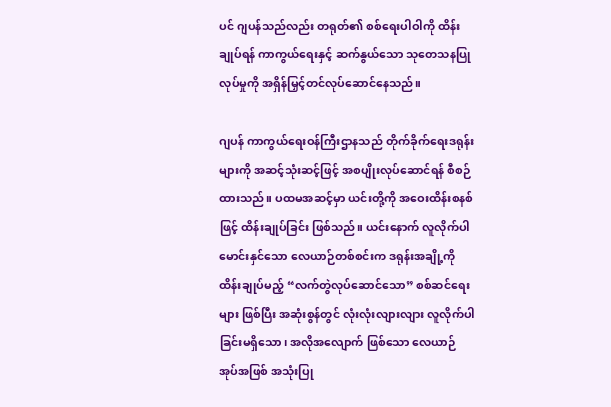ပင် ဂျပန်သည်လည်း တရုတ်၏ စစ်ရေးပါဝါကို ထိန်းချုပ်ရန် ကာကွယ်ရေးနှင့် ဆက်နွယ်သော သုတေသနပြုလုပ်မှုကို အရှိန်မြှင့်တင်လုပ်ဆောင်နေသည်။

ဂျပန် ကာကွယ်ရေးဝန်ကြီးဌာနသည် တိုက်ခိုက်ရေးဒရုန်းများကို အဆင့်သုံးဆင့်ဖြင့် အစပျိုးလုပ်ဆောင်ရန် စီစဉ်ထားသည်။ ပထမအဆင့်မှာ ယင်းတို့ကို အဝေးထိန်းစနစ်ဖြင့် ထိန်းချုပ်ခြင်း ဖြစ်သည်။ ယင်းနောက် လူလိုက်ပါမောင်းနှင်သော လေယာဉ်တစ်စင်းက ဒရုန်းအချို့ကို ထိန်းချုပ်မည့် “လက်တွဲလုပ်ဆောင်သော” စစ်ဆင်ရေးများ ဖြစ်ပြီး အဆုံးစွန်တွင် လုံးလုံးလျားလျား လူလိုက်ပါခြင်းမရှိသော၊ အလိုအလျောက် ဖြစ်သော လေယာဉ်အုပ်အဖြစ် အသုံးပြု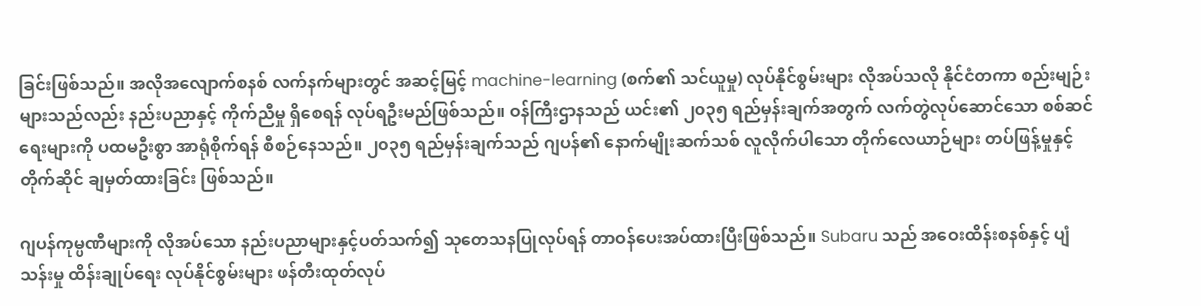ခြင်းဖြစ်သည်။ အလိုအလျောက်စနစ် လက်နက်များတွင် အဆင့်မြင့် machine-learning (စက်၏ သင်ယူမှု) လုပ်နိုင်စွမ်းများ လိုအပ်သလို နိုင်ငံတကာ စည်းမျဉ်းများသည်လည်း နည်းပညာနှင့် ကိုက်ညီမှု ရှိစေရန် လုပ်ရဦးမည်ဖြစ်သည်။ ဝန်ကြီးဌာနသည် ယင်း၏ ၂၀၃၅ ရည်မှန်းချက်အတွက် လက်တွဲလုပ်ဆောင်သော စစ်ဆင်ရေးများကို ပထမဦးစွာ အာရုံစိုက်ရန် စီစဉ်နေသည်။ ၂၀၃၅ ရည်မှန်းချက်သည် ဂျပန်၏ နောက်မျိုးဆက်သစ် လူလိုက်ပါသော တိုက်လေယာဉ်များ တပ်ဖြန့်မှုနှင့် တိုက်ဆိုင် ချမှတ်ထားခြင်း ဖြစ်သည်။

ဂျပန်ကုမ္ပဏီများကို လိုအပ်သော နည်းပညာများနှင့်ပတ်သက်၍ သုတေသနပြုလုပ်ရန် တာဝန်ပေးအပ်ထားပြီးဖြစ်သည်။ Subaru သည် အဝေးထိန်းစနစ်နှင့် ပျံသန်းမှု ထိန်းချုပ်ရေး လုပ်နိုင်စွမ်းများ ဖန်တီးထုတ်လုပ်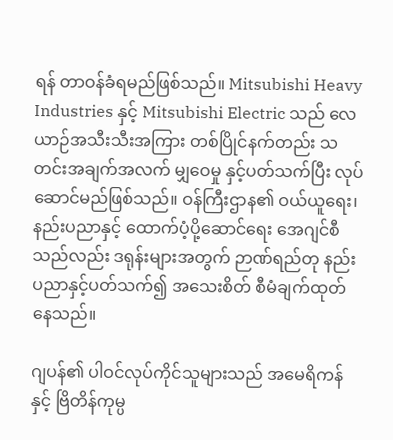ရန် တာဝန်ခံရမည်ဖြစ်သည်။ Mitsubishi Heavy Industries နှင့် Mitsubishi Electric သည် လေယာဉ်အသီးသီးအကြား တစ်ပြိုင်နက်တည်း သတင်းအချက်အလက် မျှဝေမှု နှင့်ပတ်သက်ပြီး လုပ်ဆောင်မည်ဖြစ်သည်။ ဝန်ကြီးဌာန၏ ဝယ်ယူရေး၊ နည်းပညာနှင့် ထောက်ပံ့ပို့ဆောင်ရေး အေဂျင်စီသည်လည်း ဒရုန်းများအတွက် ဉာဏ်ရည်တု နည်းပညာနှင့်ပတ်သက်၍ အသေးစိတ် စီမံချက်ထုတ်နေသည်။

ဂျပန်၏ ပါဝင်လုပ်ကိုင်သူများသည် အမေရိကန်နှင့် ဗြိတိန်ကုမ္ပ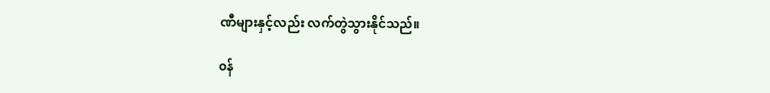ဏီများနှင့်လည်း လက်တွဲသွားနိုင်သည်။

၀န်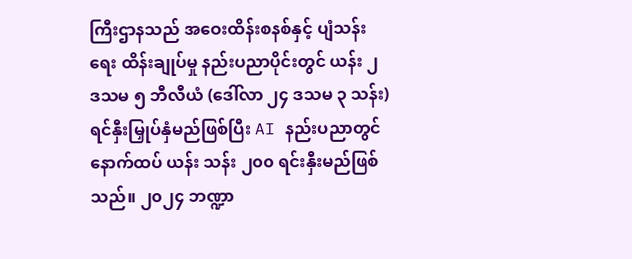ကြီးဌာနသည် အဝေးထိန်းစနစ်နှင့် ပျံသန်းရေး ထိန်းချုပ်မှု နည်းပညာပိုင်းတွင် ယန်း ၂ ဒသမ ၅ ဘီလီယံ (ဒေါ်လာ ၂၄ ဒသမ ၃ သန်း) ရင်နှီးမြှုပ်နှံမည်ဖြစ်ပြီး AI နည်းပညာတွင် နောက်ထပ် ယန်း သန်း ၂၀၀ ရင်းနှီးမည်ဖြစ်သည်။ ၂၀၂၄ ဘဏ္ဍာ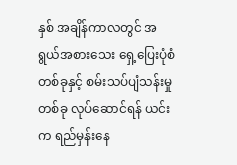နှစ် အချိန်ကာလတွင် အရွယ်အစားသေး ရှေ့ပြေးပုံစံတစ်ခုနှင့် စမ်းသပ်ပျံသန်းမှုတစ်ခု လုပ်ဆောင်ရန် ယင်းက ရည်မှန်းနေ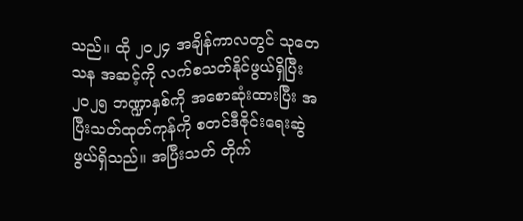သည်။ ထို ၂၀၂၄ အချိန်ကာလတွင် သုတေသန အဆင့်ကို လက်စသတ်နိုင်ဖွယ်ရှိပြီး ၂၀၂၅ ဘဏ္ဍာနှစ်ကို အစောဆုံးထားပြီး အပြီးသတ်ထုတ်ကုန်ကို စတင်ဒီဇိုင်းရေးဆွဲဖွယ်ရှိသည်။ အပြီးသတ် တိုက်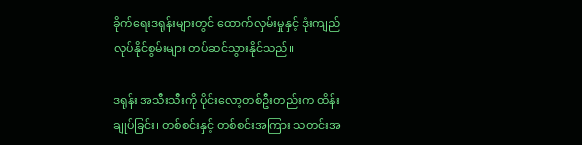ခိုက်ရေးဒရုန်းများတွင် ထောက်လှမ်းမှုနှင့် ဒုံးကျည် လုပ်နိုင်စွမ်းများ တပ်ဆင်သွားနိုင်သည်။

ဒရုန်း အသီးသီးကို ပိုင်းလော့တစ်ဦးတည်းက ထိန်းချုပ်ခြင်း၊ တစ်စင်းနှင့် တစ်စင်းအကြား သတင်းအ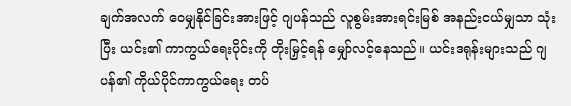ချက်အလက် ဝေမျှနိုင်ခြင်းအားဖြင့် ဂျပန်သည် လူစွမ်းအားရင်းမြစ် အနည်းငယ်မျှသာ သုံးပြီး ယင်း၏ ကာကွယ်ရေးပိုင်းကို တိုးမြှင့်ရန် မျှော်လင့်နေသည်။ ယင်းဒရုန်းများသည် ဂျပန်၏ ကိုယ်ပိုင်ကာကွယ်ရေး တပ်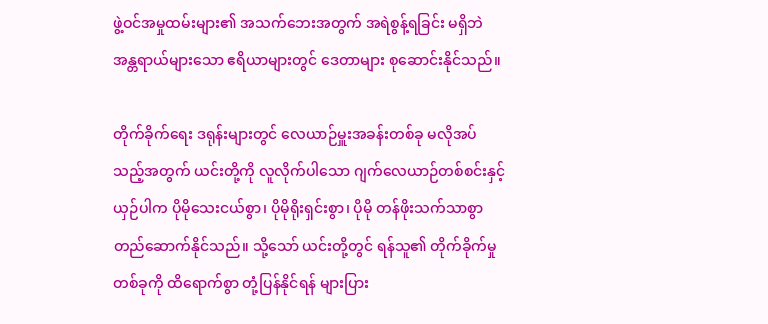ဖွဲ့ဝင်အမှုထမ်းများ၏ အသက်ဘေးအတွက် အရဲစွန့်ရခြင်း မရှိဘဲ အန္တရာယ်များသော ဧရိယာများတွင် ဒေတာများ စုဆောင်းနိုင်သည်။

တိုက်ခိုက်ရေး ဒရုန်းများတွင် လေယာဉ်မှူးအခန်းတစ်ခု မလိုအပ်သည့်အတွက် ယင်းတို့ကို လူလိုက်ပါသော ဂျက်လေယာဉ်တစ်စင်းနှင့်ယှဉ်ပါက ပိုမိုသေးငယ်စွာ၊ ပိုမိုရိုးရှင်းစွာ၊ ပိုမို တန်ဖိုးသက်သာစွာ တည်ဆောက်နိုင်သည်။ သို့သော် ယင်းတို့တွင် ရန်သူ၏ တိုက်ခိုက်မှုတစ်ခုကို ထိရောက်စွာ တုံ့ပြန်နိုင်ရန် များပြား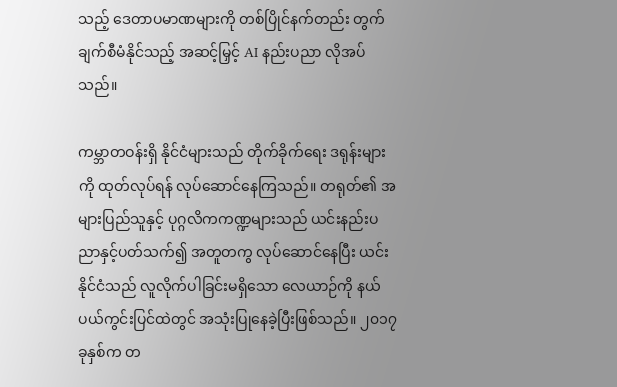သည့် ဒေတာပမာဏများကို တစ်ပြိုင်နက်တည်း တွက်ချက်စီမံနိုင်သည့် အဆင့်မြှင့် AI နည်းပညာ လိုအပ်သည်။

ကမ္ဘာတဝန်းရှိ နိုင်ငံများသည် တိုက်ခိုက်ရေး ဒရုန်းများကို ထုတ်လုပ်ရန် လုပ်ဆောင်နေကြသည်။ တရုတ်၏ အများပြည်သူနှင့် ပုဂ္ဂလိကကဏ္ဍများသည် ယင်းနည်းပညာနှင့်ပတ်သက်၍ အတူတကွ လုပ်ဆောင်နေပြီး ယင်းနိုင်ငံသည် လူလိုက်ပါခြင်းမရှိသော လေယာဉ်ကို နယ်ပယ်ကွင်းပြင်ထဲတွင် အသုံးပြုနေခဲ့ပြီးဖြစ်သည်။ ၂၀၁၇ ခုနှစ်က တ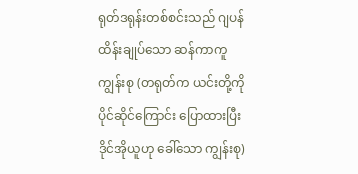ရုတ်ဒရုန်းတစ်စင်းသည် ဂျပန် ထိန်းချုပ်သော ဆန်ကာကူ ကျွန်းစု (တရုတ်က ယင်းတို့ကို ပိုင်ဆိုင်ကြောင်း ပြောထားပြီး ဒိုင်အိုယူဟု ခေါ်သော ကျွန်းစု)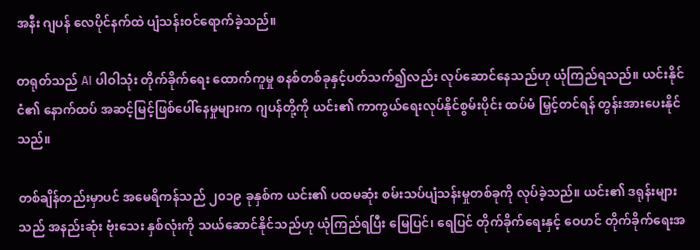အနီး ဂျပန် လေပိုင်နက်ထဲ ပျံသန်းဝင်ရောက်ခဲ့သည်။

တရုတ်သည် AI ပါဝါသုံး တိုက်ခိုက်ရေး ထောက်ကူမှု စနစ်တစ်ခုနှင့်ပတ်သက်၍လည်း လုပ်ဆောင်နေသည်ဟု ယုံကြည်ရသည်။ ယင်းနိုင်ငံ၏ နောက်ထပ် အဆင့်မြင့်ဖြစ်ပေါ်နေမှုများက ဂျပန်တို့ကို ယင်း၏ ကာကွယ်ရေးလုပ်နိုင်စွမ်းပိုင်း ထပ်မံ မြှင့်တင်ရန် တွန်းအားပေးနိုင်သည်။

တစ်ချိန်တည်းမှာပင် အမေရိကန်သည် ၂၀၁၉ ခုနှစ်က ယင်း၏ ပထမဆုံး စမ်းသပ်ပျံသန်းမှုတစ်ခုကို လုပ်ခဲ့သည်။ ယင်း၏ ဒရုန်းများသည် အနည်းဆုံး ဗုံးသေး နှစ်လုံးကို သယ်ဆောင်နိုင်သည်ဟု ယုံကြည်ရပြီး မြေပြင်၊ ရေပြင် တိုက်ခိုက်ရေးနှင့် ဝေဟင် တိုက်ခိုက်ရေးအ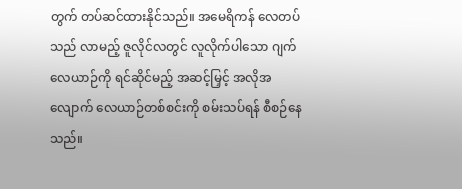တွက် တပ်ဆင်ထားနိုင်သည်။ အမေရိကန် လေတပ်သည် လာမည့် ဇူလိုင်လတွင် လူလိုက်ပါသော ဂျက်လေယာဉ်ကို ရင်ဆိုင်မည့် အဆင့်မြှင့် အလိုအလျောက် လေယာဉ်တစ်စင်းကို စမ်းသပ်ရန် စီစဉ်နေသည်။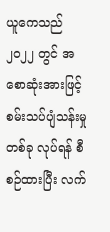ယူကေသည် ၂၀၂၂ တွင် အစောဆုံးအားဖြင့် စမ်းသပ်ပျံသန်းမှုတစ်ခု လုပ်ရန် စီစဉ်ထားပြီး လက်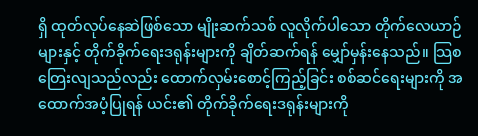ရှိ ထုတ်လုပ်နေဆဲဖြစ်သော မျိုးဆက်သစ် လူလိုက်ပါသော တိုက်လေယာဉ်များနှင့် တိုက်ခိုက်ရေးဒရုန်းများကို ချိတ်ဆက်ရန် မျှော်မှန်းနေသည်။ သြစတြေးလျသည်လည်း ထောက်လှမ်းစောင့်ကြည့်ခြင်း စစ်ဆင်ရေးများကို အထောက်အပံ့ပြုရန် ယင်း၏ တိုက်ခိုက်ရေးဒရုန်းများကို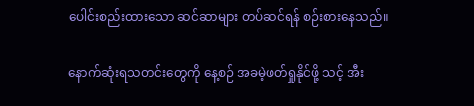ပေါင်းစည်းထားသော ဆင်ဆာများ တပ်ဆင်ရန် စဉ်းစားနေသည်။

နောက်ဆုံးရသတင်းတွေကို နေ့စဉ် အခမဲ့ဖတ်ရှုနိုင်ဖို့ သင့် အီး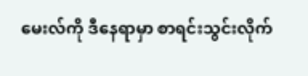မေးလ်ကို ဒီနေရာမှာ စာရင်းသွင်းလိုက်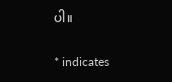ပါ။

* indicates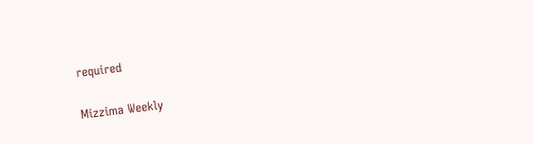required

Mizzima Weekly